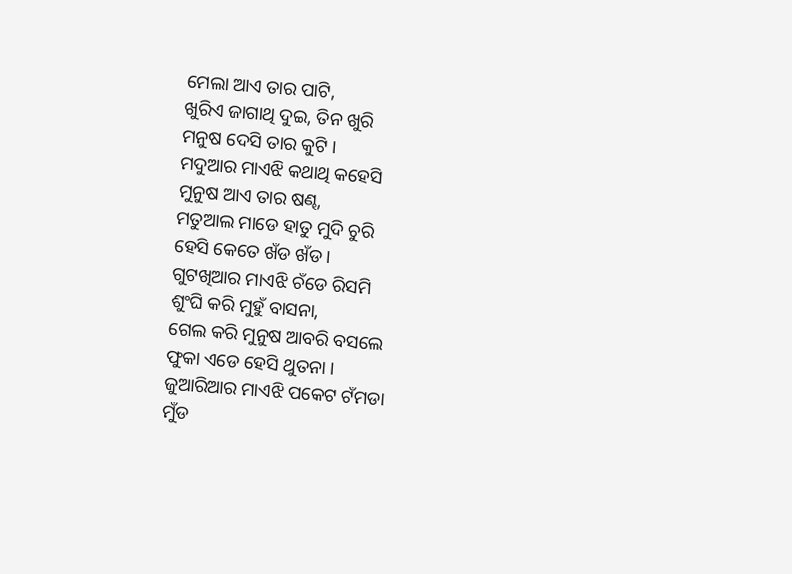ମେଲା ଆଏ ତାର ପାଟି,
ଖୁରିଏ ଜାଗାଥି ଦୁଇ, ତିନ ଖୁରି
ମନୁଷ ଦେସି ତାର କୁଟି ।
ମଦୁଆର ମାଏଝି କଥାଥି କହେସି
ମୁନୁଷ ଆଏ ତାର ଷଣ୍ଢ,
ମତୁଆଲ ମାଡେ ହାତୁ ମୁଦି ଚୁରି
ହେସି କେତେ ଖଁଡ ଖଁଡ ।
ଗୁଟଖିଆର ମାଏଝି ଚଁଡେ ରିସମି
ଶୁଂଘି କରି ମୁହୁଁ ବାସନା,
ଗେଲ କରି ମୁନୁଷ ଆବରି ବସଲେ
ଫୁକା ଏଡେ ହେସି ଥୁତନା ।
ଜୁଆରିଆର ମାଏଝି ପକେଟ ଟଁମଡା
ମୁଁଡ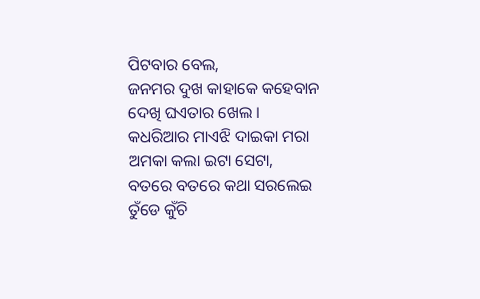ପିଟବାର ବେଲ,
ଜନମର ଦୁଖ କାହାକେ କହେବାନ
ଦେଖି ଘଏତାର ଖେଲ ।
କଧରିଆର ମାଏଝି ଦାଇକା ମରା
ଅମକା କଲା ଇଟା ସେଟା,
ବତରେ ବତରେ କଥା ସରଲେଇ
ତୁଁଡେ କୁଁଚି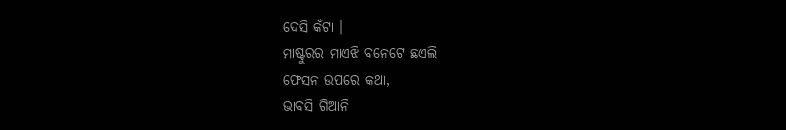ଦେସି କଁଟା ।
ମାଷ୍ଟୁରର ମାଏଝି ବନେଟେ ଛଏଲି
ଫେସନ ଉପରେ କଥା,
ଭାବସି ଗିଆନି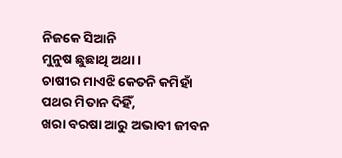ନିଜକେ ସିଆନି
ମୁନୁଷ ଛୁଛାଥି ଅଥା ।
ଚାଷୀର ମାଏଝି କେତନି କମିହାଁ
ପଥର ମିତାନ ଦିହିଁ,
ଖରା ବରଷା ଆରୁ ଅଭାବୀ ଜୀବନ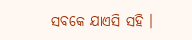ସବକେ ଯାଏସି ସହି ।